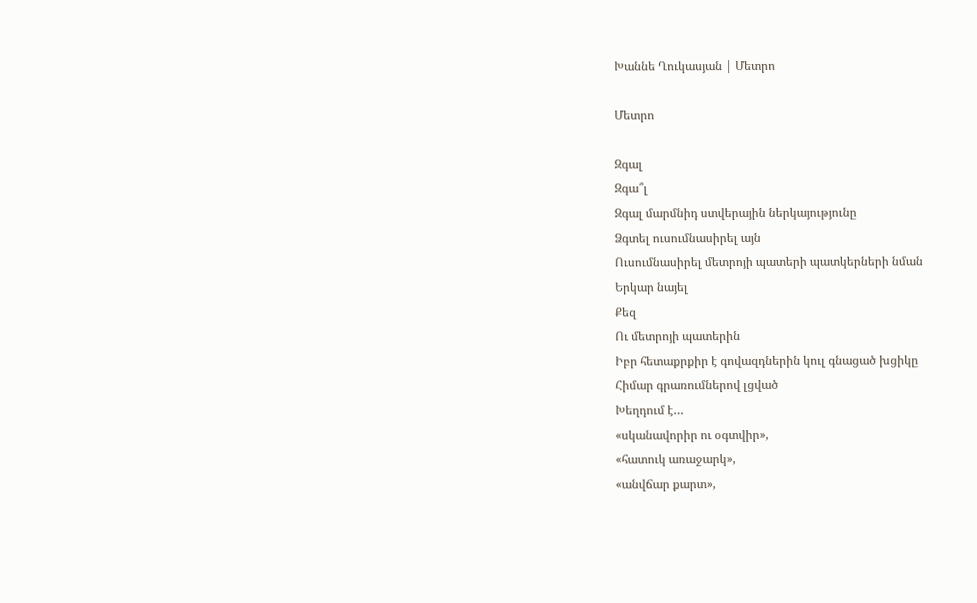Խաննե Ղուկասյան | Մետրո

Մետրո

Զգալ
Զգա՞լ
Զգալ մարմնիդ ստվերային ներկայությունը
Ձգտել ուսումնասիրել այն
Ուսումնասիրել մետրոյի պատերի պատկերների նման
Երկար նայել
Քեզ
Ու մետրոյի պատերին
Իբր հետաքրքիր է գովազդներին կուլ գնացած խցիկը
Հիմար գրառումներով լցված
Խեղդում է…
«սկանավորիր ու օգտվիր»,
«հատուկ առաջարկ»,
«անվճար քարտ»,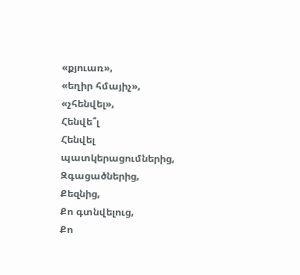«քյուառ»,
«եղիր հմայիչ»,
«չհենվել»,
Հենվե՞լ
Հենվել պատկերացումներից,
Զգացածներից,
Քեզնից,
Քո գտնվելուց,
Քո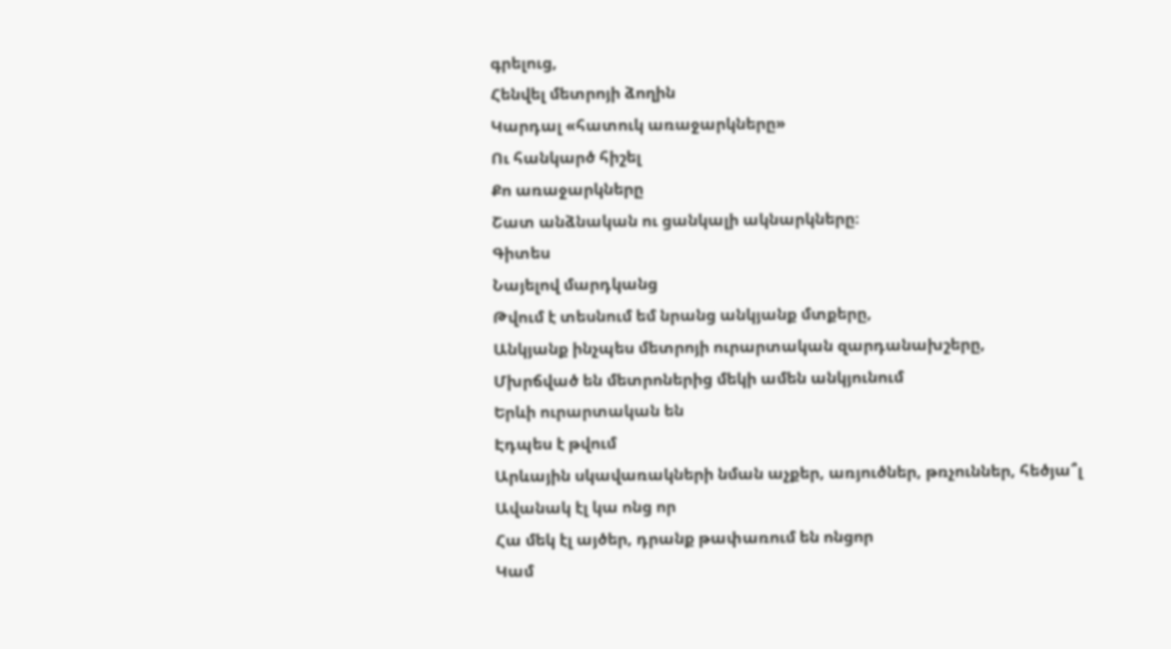գրելուց,
Հենվել մետրոյի ձողին
Կարդալ «հատուկ առաջարկները»
Ու հանկարծ հիշել
Քո առաջարկները
Շատ անձնական ու ցանկալի ակնարկները։
Գիտես
Նայելով մարդկանց
Թվում է տեսնում եմ նրանց անկյանք մտքերը,
Անկյանք ինչպես մետրոյի ուրարտական զարդանախշերը,
Մխրճված են մետրոներից մեկի ամեն անկյունում
Երևի ուրարտական են
Էդպես է թվում
Արևային սկավառակների նման աչքեր, առյուծներ, թռչուններ, հեծյա՞լ
Ավանակ էլ կա ոնց որ
Հա մեկ էլ այծեր, դրանք թափառում են ոնցոր
Կամ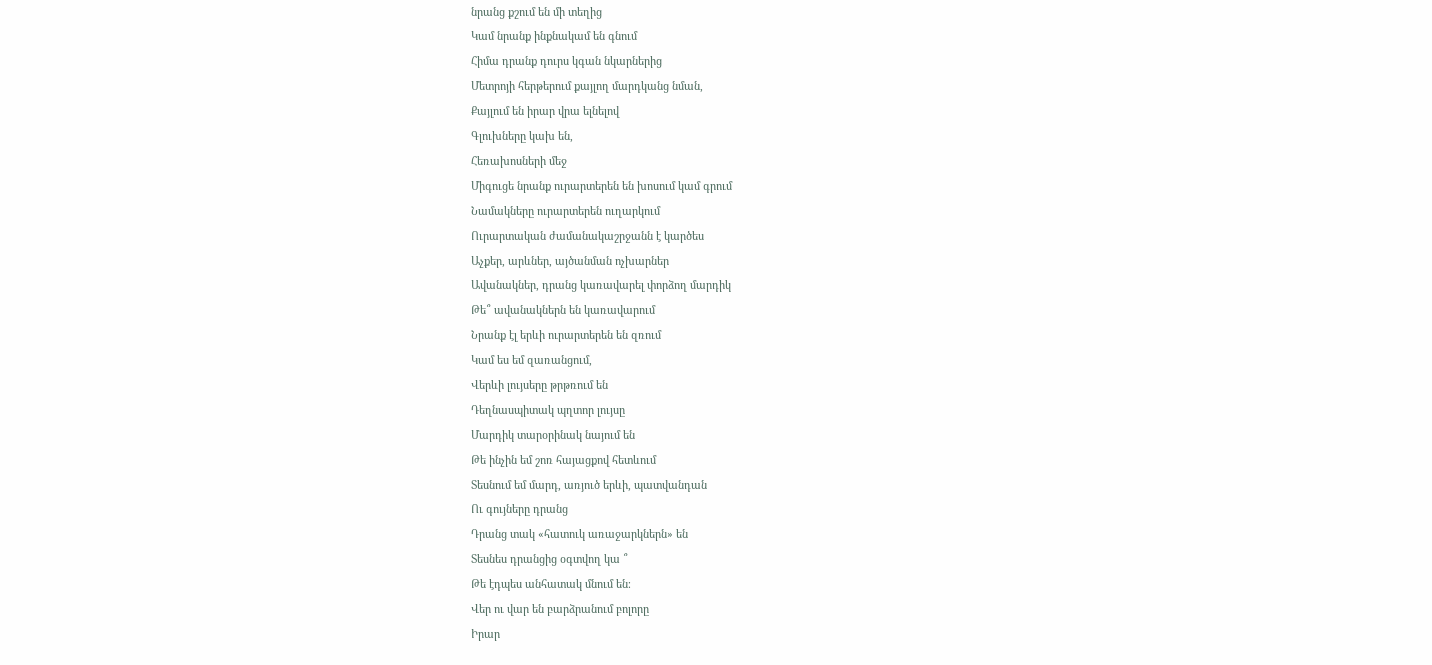նրանց քշում են մի տեղից
Կամ նրանք ինքնակամ են գնում
Հիմա դրանք դուրս կգան նկարներից
Մետրոյի հերթերում քայլող մարդկանց նման,
Քայլում են իրար վրա ելնելով
Գլուխները կախ են,
Հեռախոսների մեջ
Միգուցե նրանք ուրարտերեն են խոսում կամ գրում
Նամակները ուրարտերեն ուղարկում
Ուրարտական ժամանակաշրջանն է կարծես
Աչքեր, արևներ, այծանման ոչխարներ
Ավանակներ, դրանց կառավարել փորձող մարդիկ
Թե՞ ավանակներն են կառավարում
Նրանք էլ երևի ուրարտերեն են զռում
Կամ ես եմ զառանցում,
Վերևի լույսերը թրթռում են
Դեղնասպիտակ պղտոր լույսը
Մարդիկ տարօրինակ նայում են
Թե ինչին եմ շոռ հայացքով հետևում
Տեսնում եմ մարդ, առյուծ երևի, պատվանդան
Ու գույները դրանց
Դրանց տակ «հատուկ առաջարկներն» են
Տեսնես դրանցից օգտվող կա ՞
Թե էդպես անհատակ մնում են։
Վեր ու վար են բարձրանում բոլորը
Իրար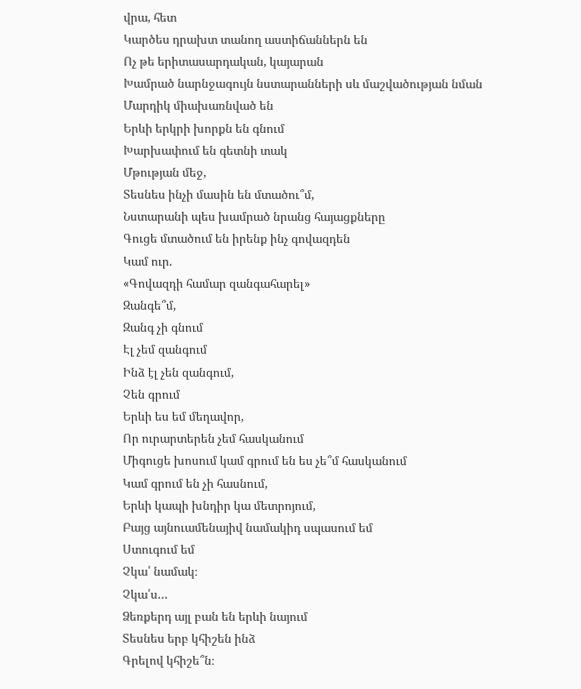վրա, հետ
Կարծես դրախտ տանող աստիճաններն են
Ոչ թե երիտասարդական, կայարան
Խամրած նարնջագույն նստարանների սև մաշվածության նման
Մարդիկ միախառնված են
Երևի երկրի խորքն են գնում
Խարխափում են գետնի տակ
Մթության մեջ,
Տեսնես ինչի մասին են մտածու՞մ,
Նստարանի պես խամրած նրանց հայացքները
Գուցե մտածում են իրենք ինչ գովազդեն
Կամ ուր.
«Գովազդի համար զանգահարել»
Զանգե՞մ,
Զանգ չի գնում
Էլ չեմ զանգում
Ինձ էլ չեն զանգում,
Չեն գրում
Երևի ես եմ մեղավոր,
Որ ուրարտերեն չեմ հասկանում
Միգուցե խոսում կամ գրում են ես չե՞մ հասկանում
Կամ գրում են չի հասնում,
Երևի կապի խնդիր կա մետրոյում,
Բայց այնուամենայիվ նամակիդ սպասում եմ
Ստուգում եմ
Չկա՛ նամակ։
Չկա՛ս…
Ձեռքերդ այլ բան են երևի նայում
Տեսնես երբ կհիշեն ինձ
Գրելով կհիշե՞ն։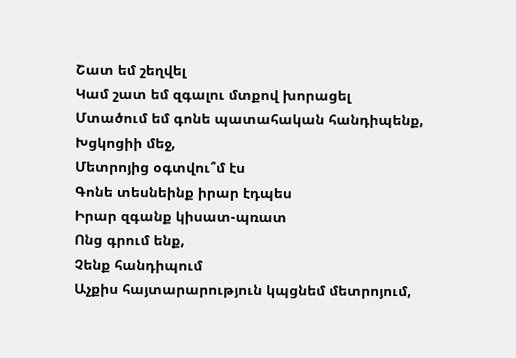Շատ եմ շեղվել
Կամ շատ եմ զգալու մտքով խորացել
Մտածում եմ գոնե պատահական հանդիպենք,
Խցկոցիի մեջ,
Մետրոյից օգտվու՞մ էս
Գոնե տեսնեինք իրար էդպես
Իրար զգանք կիսատ-պռատ
Ոնց գրում ենք,
Չենք հանդիպում
Աչքիս հայտարարություն կպցնեմ մետրոյում,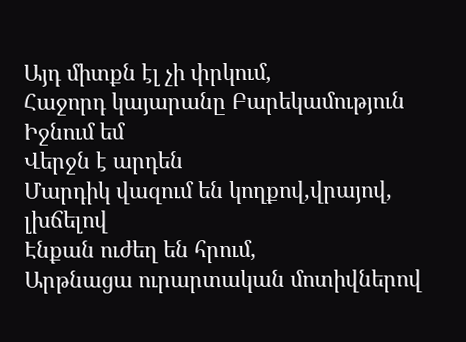Այդ միտքն էլ չի փրկում,
Հաջորդ կայարանը Բարեկամություն
Իջնում եմ
Վերջն է արդեն
Մարդիկ վազում են կողքով,վրայով, լխճելով
Էնքան ուժեղ են հրում,
Արթնացա ուրարտական մոտիվներով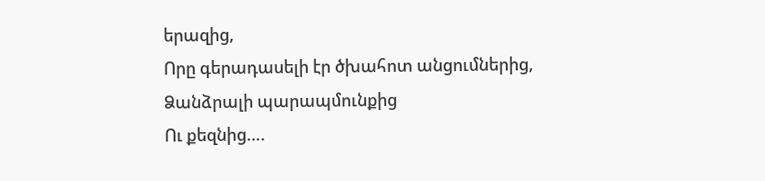երազից,
Որը գերադասելի էր ծխահոտ անցումներից,
Ձանձրալի պարապմունքից
Ու քեզնից….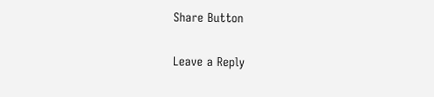Share Button

Leave a Reply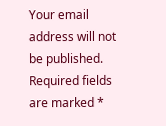Your email address will not be published. Required fields are marked *